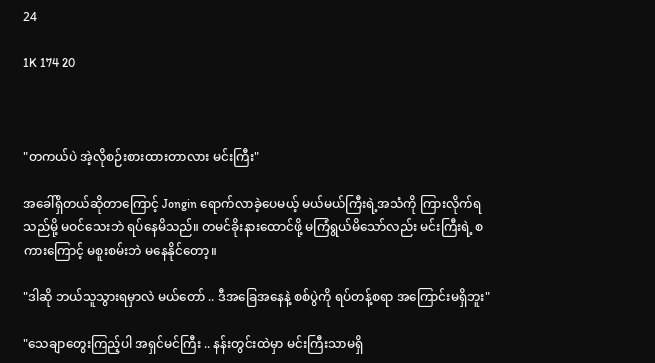24

1K 174 20



"တကယ်ပဲ အဲ့လိုစဉ်းစားထားတာလား မင်းကြီး"

အခေါ်ရှိတယ်ဆိုတာကြောင့် Jongin ရောက်လာခဲ့ပေမယ့် မယ်မယ်ကြီးရဲ့အသံကို ကြားလိုက်ရသည်မို့ မဝင်သေးဘဲ ရပ်နေမိသည်။ တမင်ခိုးနားထောင်ဖို့ မကြံရွယ်မိသော်လည်း မင်းကြီးရဲ့ စကားကြောင့် မစူးစမ်းဘဲ မနေနိုင်တော့။

"ဒါဆို ဘယ်သူသွားရမှာလဲ မယ်တော် .. ဒီအခြေအနေနဲ့ စစ်ပွဲကို ရပ်တန့်စရာ အကြောင်းမရှိဘူး"

"သေချာတွေးကြည့်ပါ အရှင်မင်ကြီး .. နန်းတွင်းထဲမှာ မင်းကြီးသာမရှိ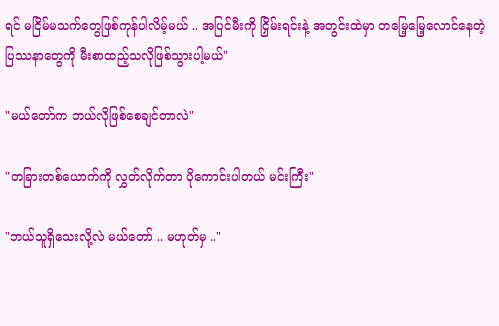ရင် မငြိမ်မသက်တွေဖြစ်ကုန်ပါလိမ့်မယ် .. အပြင်မီးကို ငြှိမ်းရင်းနဲ့ အတွင်းထဲမှာ တမြေ့မြေ့လောင်နေတဲ့ ပြဿနာတွေကို မီးစာထည့်သလိုဖြစ်သွားပါ့မယ်"

"မယ်တော်က ဘယ်လိုဖြစ်စေချင်တာလဲ"

"တခြားတစ်ယောက်ကို လွှတ်လိုက်တာ ပိုကောင်းပါတယ် မင်းကြီး"

"ဘယ်သူရှိသေးလို့လဲ မယ်တော် .. မဟုတ်မှ .."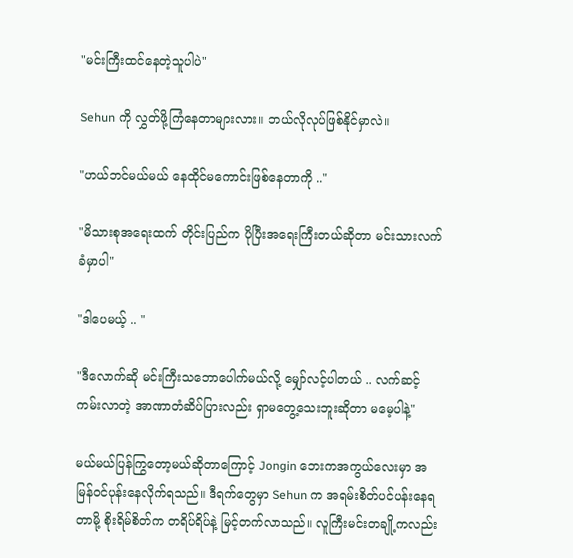"မင်းကြီးထင်နေတဲ့သူပါပဲ"

Sehun ကို လွှတ်ဖို့ကြံနေတာများလား။ ဘယ်လိုလုပ်ဖြစ်နိုင်မှာလဲ။

"ဟယ်ဘင်မယ်မယ် နေထိုင်မကောင်းဖြစ်နေတာကို .."

"မိသားစုအရေးထက် တိုင်းပြည်က ပိုပြီးအရေးကြီးတယ်ဆိုတာ မင်းသားလက်ခံမှာပါ"

"ဒါပေမယ့် .. "

"ဒီလောက်ဆို မင်းကြီးသဘောပေါက်မယ်လို့ မျှော်လင့်ပါတယ် .. လက်ဆင့်ကမ်းလာတဲ့ အာဏာတံဆိပ်ပြားလည်း ရှာမတွေ့သေးဘူးဆိုတာ မမေ့ပါနဲ့"

မယ်မယ်ပြန်ကြွတော့မယ်ဆိုတာကြောင့် Jongin ဘေးကအကွယ်လေးမှာ အမြန်ဝင်ပုန်းနေလိုက်ရသည်။ ဒီရက်တွေမှာ Sehun က အရမ်းစိတ်ပင်ပန်းနေရတာမို့ စိုးရိမ်စိတ်က တရိပ်ရိပ်နဲ့ မြင့်တက်လာသည်။ လူကြီးမင်းတချို့ကလည်း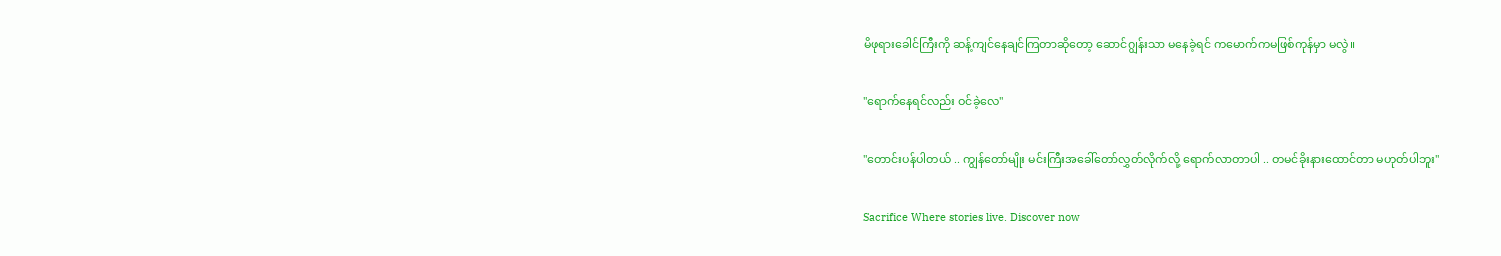မိဖုရားခေါင်ကြီးကို ဆန့်ကျင်နေချင်ကြတာဆိုတော့ ဆောင်ဂျွန်းသာ မနေခဲ့ရင် ကမောက်ကမဖြစ်ကုန်မှာ မလွဲ။

"ရောက်နေရင်လည်း ဝင်ခဲ့လေ"

"တောင်းပန်ပါတယ် .. ကျွန်တော်မျိုး မင်းကြီးအခေါ်တော်လွှတ်လိုက်လို့ ရောက်လာတာပါ .. တမင်ခိုးနားထောင်တာ မဟုတ်ပါဘူး"

Sacrifice Where stories live. Discover now